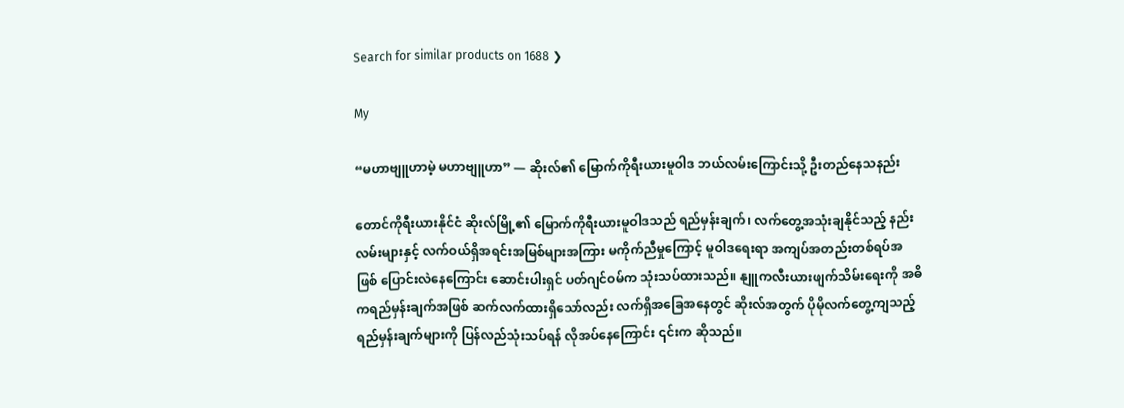Search for similar products on 1688 ❯

My

“မဟာဗျူဟာမဲ့ မဟာဗျူဟာ” — ဆိုးလ်၏ မြောက်ကိုရီးယားမူဝါဒ ဘယ်လမ်းကြောင်းသို့ ဦးတည်နေသနည်း

တောင်ကိုရီးယားနိုင်ငံ ဆိုးလ်မြို့၏ မြောက်ကိုရီးယားမူဝါဒသည် ရည်မှန်းချက်၊ လက်တွေ့အသုံးချနိုင်သည့် နည်းလမ်းများနှင့် လက်ဝယ်ရှိအရင်းအမြစ်များအကြား မကိုက်ညီမှုကြောင့် မူဝါဒရေးရာ အကျပ်အတည်းတစ်ရပ်အဖြစ် ပြောင်းလဲနေကြောင်း ဆောင်းပါးရှင် ပတ်ဂျင်ဝမ်က သုံးသပ်ထားသည်။ နျူကလီးယားဖျက်သိမ်းရေးကို အဓိကရည်မှန်းချက်အဖြစ် ဆက်လက်ထားရှိသော်လည်း လက်ရှိအခြေအနေတွင် ဆိုးလ်အတွက် ပိုမိုလက်တွေ့ကျသည့် ရည်မှန်းချက်များကို ပြန်လည်သုံးသပ်ရန် လိုအပ်နေကြောင်း ၎င်းက ဆိုသည်။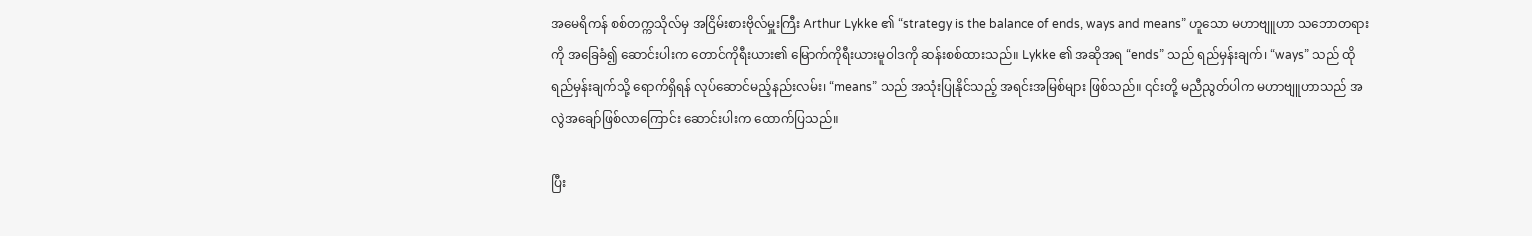အမေရိကန် စစ်တက္ကသိုလ်မှ အငြိမ်းစားဗိုလ်မှူးကြီး Arthur Lykke ၏ “strategy is the balance of ends, ways and means” ဟူသော မဟာဗျူဟာ သဘောတရားကို အခြေခံ၍ ဆောင်းပါးက တောင်ကိုရီးယား၏ မြောက်ကိုရီးယားမူဝါဒကို ဆန်းစစ်ထားသည်။ Lykke ၏ အဆိုအရ “ends” သည် ရည်မှန်းချက်၊ “ways” သည် ထိုရည်မှန်းချက်သို့ ရောက်ရှိရန် လုပ်ဆောင်မည့်နည်းလမ်း၊ “means” သည် အသုံးပြုနိုင်သည့် အရင်းအမြစ်များ ဖြစ်သည်။ ၎င်းတို့ မညီညွတ်ပါက မဟာဗျူဟာသည် အလွဲအချော်ဖြစ်လာကြောင်း ဆောင်းပါးက ထောက်ပြသည်။

ပြီး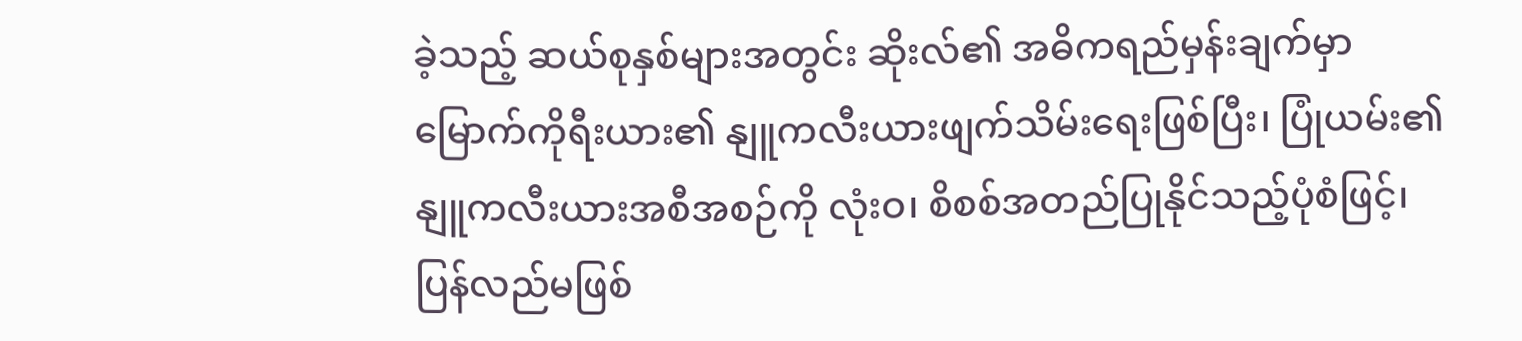ခဲ့သည့် ဆယ်စုနှစ်များအတွင်း ဆိုးလ်၏ အဓိကရည်မှန်းချက်မှာ မြောက်ကိုရီးယား၏ နျူကလီးယားဖျက်သိမ်းရေးဖြစ်ပြီး၊ ပြုံယမ်း၏ နျူကလီးယားအစီအစဉ်ကို လုံးဝ၊ စိစစ်အတည်ပြုနိုင်သည့်ပုံစံဖြင့်၊ ပြန်လည်မဖြစ်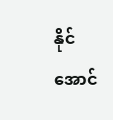နိုင်အောင်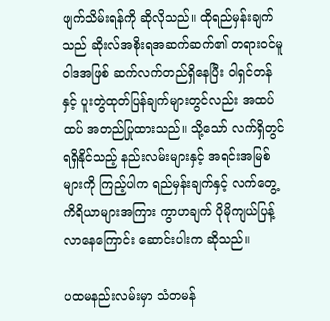ဖျက်သိမ်းရန်ကို ဆိုလိုသည်။ ထိုရည်မှန်းချက်သည် ဆိုးလ်အစိုးရအဆက်ဆက်၏ တရားဝင်မူဝါဒအဖြစ် ဆက်လက်တည်ရှိနေပြီး ဝါရှင်တန်နှင့် ပူးတွဲထုတ်ပြန်ချက်များတွင်လည်း အထပ်ထပ် အတည်ပြုထားသည်။ သို့သော် လက်ရှိတွင် ရရှိနိုင်သည့် နည်းလမ်းများနှင့် အရင်းအမြစ်များကို ကြည့်ပါက ရည်မှန်းချက်နှင့် လက်တွေ့ကိရိယာများအကြား ကွာဟချက် ပိုမိုကျယ်ပြန့်လာနေကြောင်း ဆောင်းပါးက ဆိုသည်။

ပထမနည်းလမ်းမှာ သံတမန်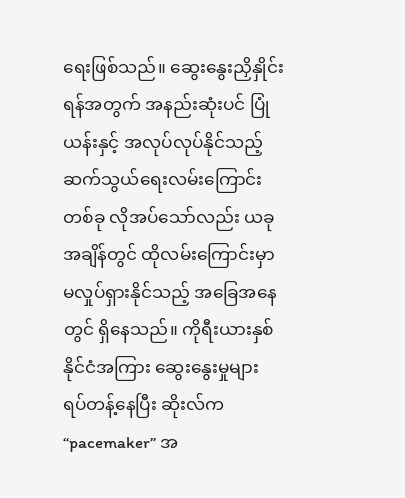ရေးဖြစ်သည်။ ဆွေးနွေးညှိနှိုင်းရန်အတွက် အနည်းဆုံးပင် ပြုံယန်းနှင့် အလုပ်လုပ်နိုင်သည့် ဆက်သွယ်ရေးလမ်းကြောင်းတစ်ခု လိုအပ်သော်လည်း ယခုအချိန်တွင် ထိုလမ်းကြောင်းမှာ မလှုပ်ရှားနိုင်သည့် အခြေအနေတွင် ရှိနေသည်။ ကိုရီးယားနှစ်နိုင်ငံအကြား ဆွေးနွေးမှုများ ရပ်တန့်နေပြီး ဆိုးလ်က “pacemaker” အ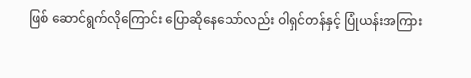ဖြစ် ဆောင်ရွက်လိုကြောင်း ပြောဆိုနေသော်လည်း ဝါရှင်တန်နှင့် ပြုံယန်းအကြား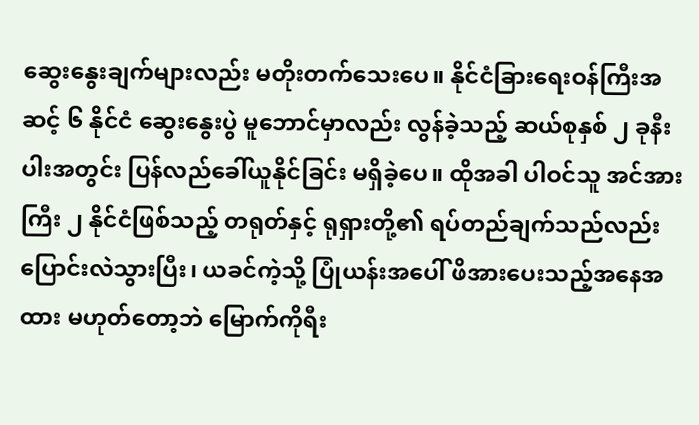ဆွေးနွေးချက်များလည်း မတိုးတက်သေးပေ။ နိုင်ငံခြားရေးဝန်ကြီးအဆင့် ၆ နိုင်ငံ ဆွေးနွေးပွဲ မူဘောင်မှာလည်း လွန်ခဲ့သည့် ဆယ်စုနှစ် ၂ ခုနီးပါးအတွင်း ပြန်လည်ခေါ်ယူနိုင်ခြင်း မရှိခဲ့ပေ။ ထိုအခါ ပါဝင်သူ အင်အားကြီး ၂ နိုင်ငံဖြစ်သည့် တရုတ်နှင့် ရုရှားတို့၏ ရပ်တည်ချက်သည်လည်း ပြောင်းလဲသွားပြီး၊ ယခင်ကဲ့သို့ ပြုံယန်းအပေါ် ဖိအားပေးသည့်အနေအထား မဟုတ်တော့ဘဲ မြောက်ကိုရီး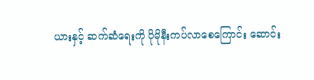ယားနှင့် ဆက်ဆံရေးကို ပိုမိုနီးကပ်လာစေကြောင်း ဆောင်း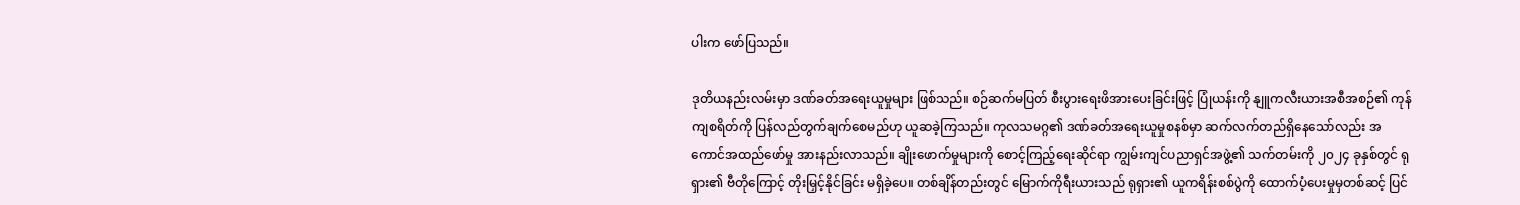ပါးက ဖော်ပြသည်။

ဒုတိယနည်းလမ်းမှာ ဒဏ်ခတ်အရေးယူမှုများ ဖြစ်သည်။ စဉ်ဆက်မပြတ် စီးပွားရေးဖိအားပေးခြင်းဖြင့် ပြုံယန်းကို နျူကလီးယားအစီအစဉ်၏ ကုန်ကျစရိတ်ကို ပြန်လည်တွက်ချက်စေမည်ဟု ယူဆခဲ့ကြသည်။ ကုလသမဂ္ဂ၏ ဒဏ်ခတ်အရေးယူမှုစနစ်မှာ ဆက်လက်တည်ရှိနေသော်လည်း အကောင်အထည်ဖော်မှု အားနည်းလာသည်။ ချိုးဖောက်မှုများကို စောင့်ကြည့်ရေးဆိုင်ရာ ကျွမ်းကျင်ပညာရှင်အဖွဲ့၏ သက်တမ်းကို ၂၀၂၄ ခုနှစ်တွင် ရုရှား၏ ဗီတိုကြောင့် တိုးမြှင့်နိုင်ခြင်း မရှိခဲ့ပေ။ တစ်ချိန်တည်းတွင် မြောက်ကိုရီးယားသည် ရုရှား၏ ယူကရိန်းစစ်ပွဲကို ထောက်ပံ့ပေးမှုမှတစ်ဆင့် ပြင်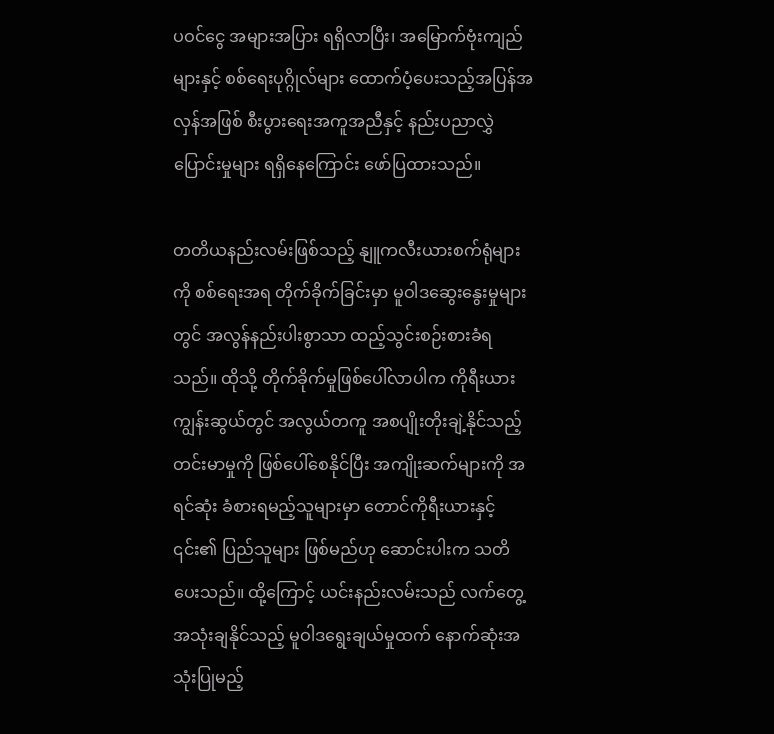ပဝင်ငွေ အများအပြား ရရှိလာပြီး၊ အမြောက်ဗုံးကျည်များနှင့် စစ်ရေးပုဂ္ဂိုလ်များ ထောက်ပံ့ပေးသည့်အပြန်အလှန်အဖြစ် စီးပွားရေးအကူအညီနှင့် နည်းပညာလွှဲပြောင်းမှုများ ရရှိနေကြောင်း ဖော်ပြထားသည်။

တတိယနည်းလမ်းဖြစ်သည့် နျူကလီးယားစက်ရုံများကို စစ်ရေးအရ တိုက်ခိုက်ခြင်းမှာ မူဝါဒဆွေးနွေးမှုများတွင် အလွန်နည်းပါးစွာသာ ထည့်သွင်းစဉ်းစားခံရသည်။ ထိုသို့ တိုက်ခိုက်မှုဖြစ်ပေါ်လာပါက ကိုရီးယားကျွန်းဆွယ်တွင် အလွယ်တကူ အစပျိုးတိုးချဲ့နိုင်သည့် တင်းမာမှုကို ဖြစ်ပေါ်စေနိုင်ပြီး အကျိုးဆက်များကို အရင်ဆုံး ခံစားရမည့်သူများမှာ တောင်ကိုရီးယားနှင့် ၎င်း၏ ပြည်သူများ ဖြစ်မည်ဟု ဆောင်းပါးက သတိပေးသည်။ ထို့ကြောင့် ယင်းနည်းလမ်းသည် လက်တွေ့အသုံးချနိုင်သည့် မူဝါဒရွေးချယ်မှုထက် နောက်ဆုံးအသုံးပြုမည့်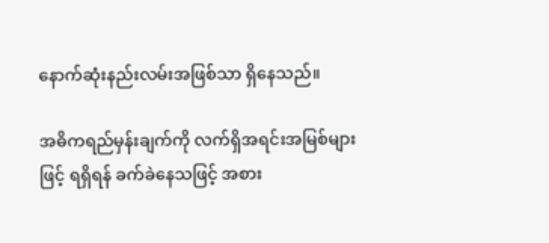နောက်ဆုံးနည်းလမ်းအဖြစ်သာ ရှိနေသည်။

အဓိကရည်မှန်းချက်ကို လက်ရှိအရင်းအမြစ်များဖြင့် ရရှိရန် ခက်ခဲနေသဖြင့် အစား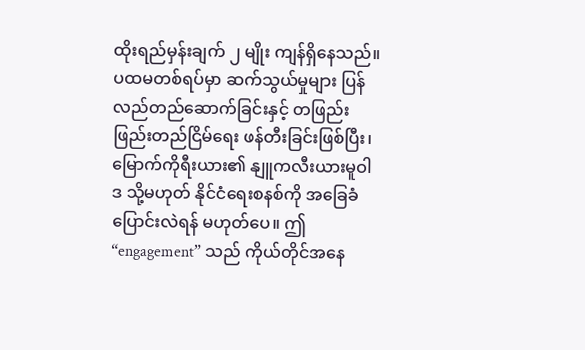ထိုးရည်မှန်းချက် ၂ မျိုး ကျန်ရှိနေသည်။ ပထမတစ်ရပ်မှာ ဆက်သွယ်မှုများ ပြန်လည်တည်ဆောက်ခြင်းနှင့် တဖြည်းဖြည်းတည်ငြိမ်ရေး ဖန်တီးခြင်းဖြစ်ပြီး၊ မြောက်ကိုရီးယား၏ နျူကလီးယားမူဝါဒ သို့မဟုတ် နိုင်ငံရေးစနစ်ကို အခြေခံပြောင်းလဲရန် မဟုတ်ပေ။ ဤ “engagement” သည် ကိုယ်တိုင်အနေ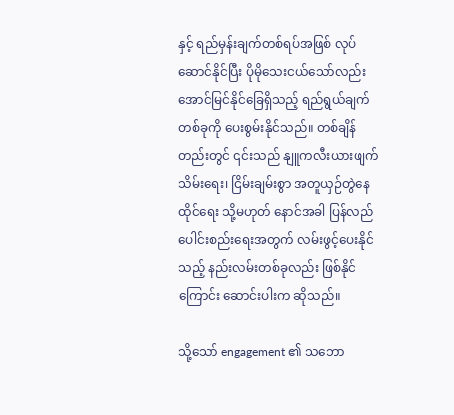နှင့် ရည်မှန်းချက်တစ်ရပ်အဖြစ် လုပ်ဆောင်နိုင်ပြီး ပိုမိုသေးငယ်သော်လည်း အောင်မြင်နိုင်ခြေရှိသည့် ရည်ရွယ်ချက်တစ်ခုကို ပေးစွမ်းနိုင်သည်။ တစ်ချိန်တည်းတွင် ၎င်းသည် နျူကလီးယားဖျက်သိမ်းရေး၊ ငြိမ်းချမ်းစွာ အတူယှဉ်တွဲနေထိုင်ရေး သို့မဟုတ် နောင်အခါ ပြန်လည်ပေါင်းစည်းရေးအတွက် လမ်းဖွင့်ပေးနိုင်သည့် နည်းလမ်းတစ်ခုလည်း ဖြစ်နိုင်ကြောင်း ဆောင်းပါးက ဆိုသည်။

သို့သော် engagement ၏ သဘော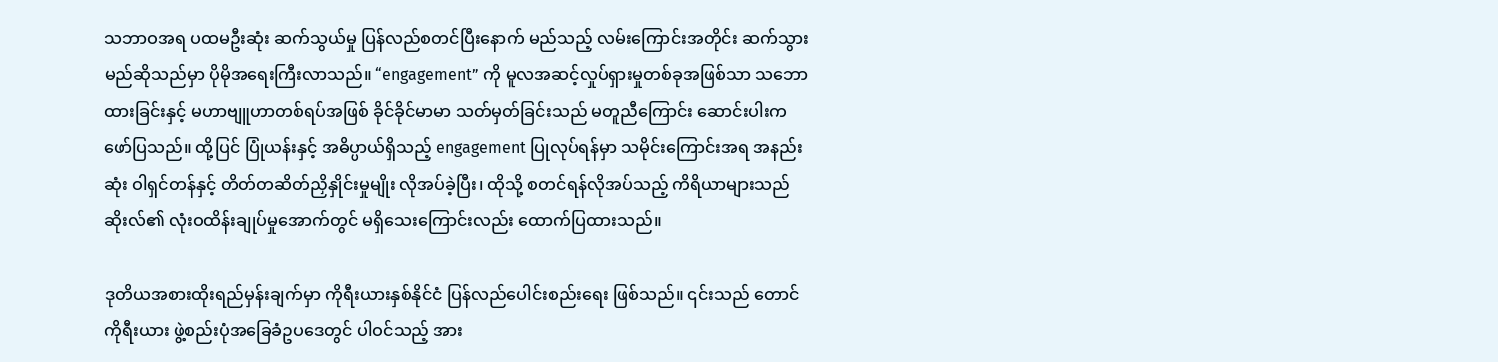သဘာဝအရ ပထမဦးဆုံး ဆက်သွယ်မှု ပြန်လည်စတင်ပြီးနောက် မည်သည့် လမ်းကြောင်းအတိုင်း ဆက်သွားမည်ဆိုသည်မှာ ပိုမိုအရေးကြီးလာသည်။ “engagement” ကို မူလအဆင့်လှုပ်ရှားမှုတစ်ခုအဖြစ်သာ သဘောထားခြင်းနှင့် မဟာဗျူဟာတစ်ရပ်အဖြစ် ခိုင်ခိုင်မာမာ သတ်မှတ်ခြင်းသည် မတူညီကြောင်း ဆောင်းပါးက ဖော်ပြသည်။ ထို့ပြင် ပြုံယန်းနှင့် အဓိပ္ပာယ်ရှိသည့် engagement ပြုလုပ်ရန်မှာ သမိုင်းကြောင်းအရ အနည်းဆုံး ဝါရှင်တန်နှင့် တိတ်တဆိတ်ညှိနှိုင်းမှုမျိုး လိုအပ်ခဲ့ပြီး၊ ထိုသို့ စတင်ရန်လိုအပ်သည့် ကိရိယာများသည် ဆိုးလ်၏ လုံးဝထိန်းချုပ်မှုအောက်တွင် မရှိသေးကြောင်းလည်း ထောက်ပြထားသည်။

ဒုတိယအစားထိုးရည်မှန်းချက်မှာ ကိုရီးယားနှစ်နိုင်ငံ ပြန်လည်ပေါင်းစည်းရေး ဖြစ်သည်။ ၎င်းသည် တောင်ကိုရီးယား ဖွဲ့စည်းပုံအခြေခံဥပဒေတွင် ပါဝင်သည့် အား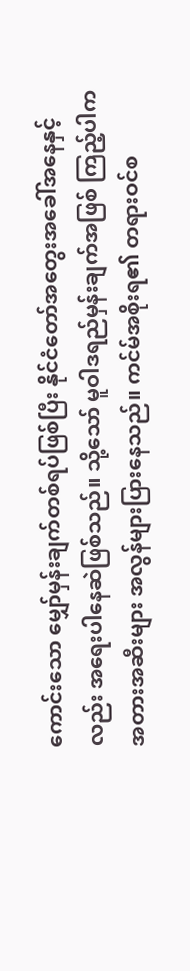ကောင်းသော မျှော်မှန်းချက်တစ်ရပ်ဖြစ်ပြီး နိုင်ငံတော်အတွေးအခေါ်အနေနှင့်လည်း အရေးပါနေဆဲဖြစ်သည်။ သို့သော် မူဝါဒရည်မှန်းချက်အဖြစ် ကြည့်ပါက အတားအဆီးများ အလွန်များပြားနေသည်။ ကင်မ်အစိုးရ၏ တရားဝင်စ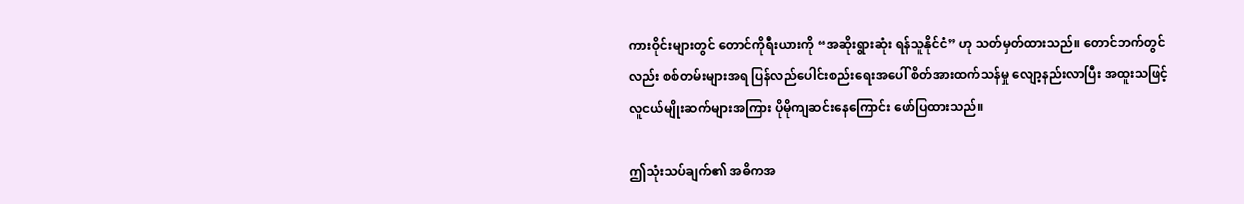ကားဝိုင်းများတွင် တောင်ကိုရီးယားကို “အဆိုးရွားဆုံး ရန်သူနိုင်ငံ” ဟု သတ်မှတ်ထားသည်။ တောင်ဘက်တွင်လည်း စစ်တမ်းများအရ ပြန်လည်ပေါင်းစည်းရေးအပေါ် စိတ်အားထက်သန်မှု လျော့နည်းလာပြီး အထူးသဖြင့် လူငယ်မျိုးဆက်များအကြား ပိုမိုကျဆင်းနေကြောင်း ဖော်ပြထားသည်။

ဤသုံးသပ်ချက်၏ အဓိကအ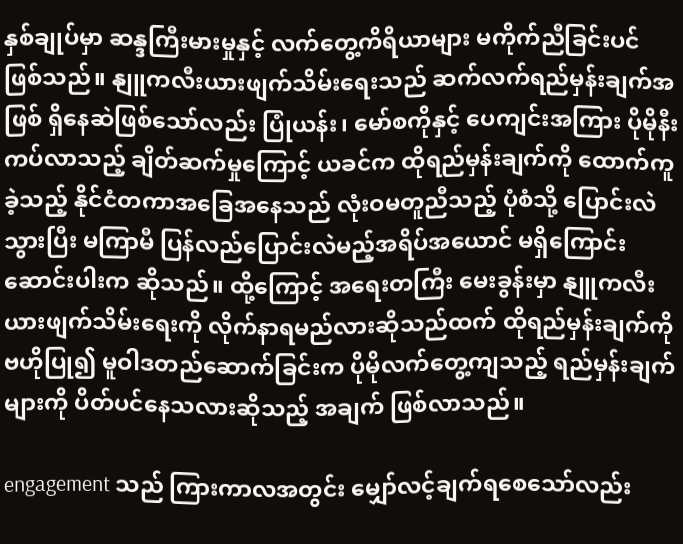နှစ်ချုပ်မှာ ဆန္ဒကြီးမားမှုနှင့် လက်တွေ့ကိရိယာများ မကိုက်ညီခြင်းပင် ဖြစ်သည်။ နျူကလီးယားဖျက်သိမ်းရေးသည် ဆက်လက်ရည်မှန်းချက်အဖြစ် ရှိနေဆဲဖြစ်သော်လည်း ပြုံယန်း၊ မော်စကိုနှင့် ပေကျင်းအကြား ပိုမိုနီးကပ်လာသည့် ချိတ်ဆက်မှုကြောင့် ယခင်က ထိုရည်မှန်းချက်ကို ထောက်ကူခဲ့သည့် နိုင်ငံတကာအခြေအနေသည် လုံးဝမတူညီသည့် ပုံစံသို့ ပြောင်းလဲသွားပြီး မကြာမီ ပြန်လည်ပြောင်းလဲမည့်အရိပ်အယောင် မရှိကြောင်း ဆောင်းပါးက ဆိုသည်။ ထို့ကြောင့် အရေးတကြီး မေးခွန်းမှာ နျူကလီးယားဖျက်သိမ်းရေးကို လိုက်နာရမည်လားဆိုသည်ထက် ထိုရည်မှန်းချက်ကို ဗဟိုပြု၍ မူဝါဒတည်ဆောက်ခြင်းက ပိုမိုလက်တွေ့ကျသည့် ရည်မှန်းချက်များကို ပိတ်ပင်နေသလားဆိုသည့် အချက် ဖြစ်လာသည်။

engagement သည် ကြားကာလအတွင်း မျှော်လင့်ချက်ရစေသော်လည်း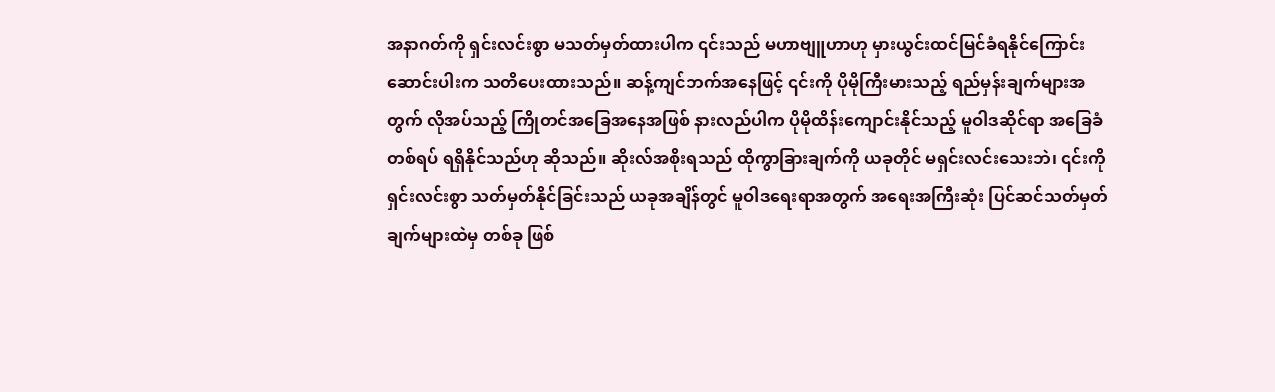အနာဂတ်ကို ရှင်းလင်းစွာ မသတ်မှတ်ထားပါက ၎င်းသည် မဟာဗျူဟာဟု မှားယွင်းထင်မြင်ခံရနိုင်ကြောင်း ဆောင်းပါးက သတိပေးထားသည်။ ဆန့်ကျင်ဘက်အနေဖြင့် ၎င်းကို ပိုမိုကြီးမားသည့် ရည်မှန်းချက်များအတွက် လိုအပ်သည့် ကြိုတင်အခြေအနေအဖြစ် နားလည်ပါက ပိုမိုထိန်းကျောင်းနိုင်သည့် မူဝါဒဆိုင်ရာ အခြေခံတစ်ရပ် ရရှိနိုင်သည်ဟု ဆိုသည်။ ဆိုးလ်အစိုးရသည် ထိုကွာခြားချက်ကို ယခုတိုင် မရှင်းလင်းသေးဘဲ၊ ၎င်းကို ရှင်းလင်းစွာ သတ်မှတ်နိုင်ခြင်းသည် ယခုအချိန်တွင် မူဝါဒရေးရာအတွက် အရေးအကြီးဆုံး ပြင်ဆင်သတ်မှတ်ချက်များထဲမှ တစ်ခု ဖြစ်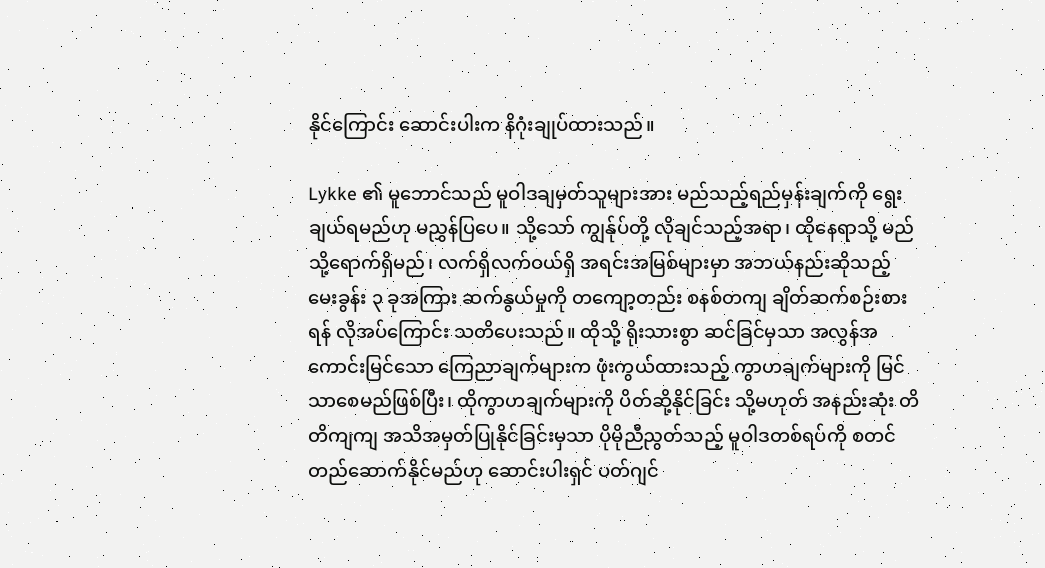နိုင်ကြောင်း ဆောင်းပါးက နိဂုံးချုပ်ထားသည်။

Lykke ၏ မူဘောင်သည် မူဝါဒချမှတ်သူများအား မည်သည့်ရည်မှန်းချက်ကို ရွေးချယ်ရမည်ဟု မညွှန်ပြပေ။ သို့သော် ကျွန်ုပ်တို့ လိုချင်သည့်အရာ၊ ထိုနေရာသို့ မည်သို့ရောက်ရှိမည်၊ လက်ရှိလက်ဝယ်ရှိ အရင်းအမြစ်များမှာ အဘယ်နည်းဆိုသည့် မေးခွန်း ၃ ခုအကြား ဆက်နွယ်မှုကို တကျော့တည်း စနစ်တကျ ချိတ်ဆက်စဉ်းစားရန် လိုအပ်ကြောင်း သတိပေးသည်။ ထိုသို့ ရိုးသားစွာ ဆင်ခြင်မှသာ အလွန်အကောင်းမြင်သော ကြေညာချက်များက ဖုံးကွယ်ထားသည့် ကွာဟချက်များကို မြင်သာစေမည်ဖြစ်ပြီး၊ ထိုကွာဟချက်များကို ပိတ်ဆို့နိုင်ခြင်း သို့မဟုတ် အနည်းဆုံး တိတိကျကျ အသိအမှတ်ပြုနိုင်ခြင်းမှသာ ပိုမိုညီညွတ်သည့် မူဝါဒတစ်ရပ်ကို စတင်တည်ဆောက်နိုင်မည်ဟု ဆောင်းပါးရှင် ပတ်ဂျင်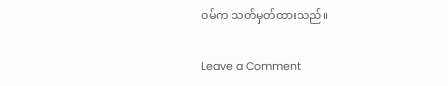ဝမ်က သတ်မှတ်ထားသည်။

Leave a Comment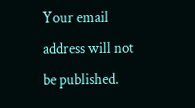Your email address will not be published.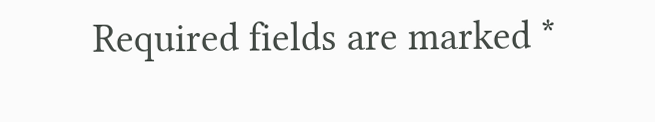Required fields are marked *